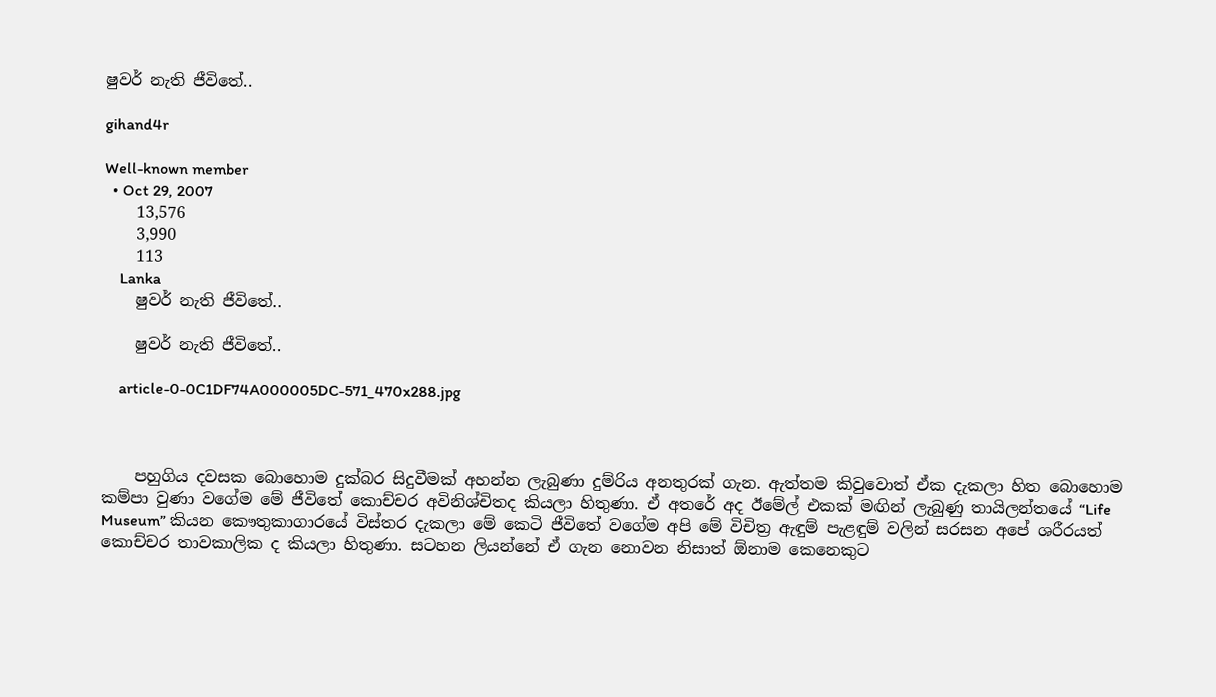ෂුවර් නැති ජීවිතේ..

gihand4r

Well-known member
  • Oct 29, 2007
    13,576
    3,990
    113
    Lanka
    ෂුවර් නැති ජීවිතේ..

    ෂුවර් නැති ජීවිතේ..

    article-0-0C1DF74A000005DC-571_470x288.jpg



    පහුගිය දවසක බොහොම දුක්බර සිදුවීමක් අහන්න ලැබුණා දුම්රිය අනතුරක් ගැන. ඇත්තම කිවුවොත් ඒක දැකලා හිත බොහොම කම්පා වුණා වගේම මේ ජීවිතේ කොච්චර අවිනිශ්චිතද කියලා හිතුණා. ඒ අතරේ අද ඊමේල් එකක් මඟින් ලැබුණු තායිලන්තයේ “Life Museum” කියන කෞතුකාගාරයේ විස්තර දැකලා මේ කෙටි ජීවිතේ වගේම අපි මේ විචිත්‍ර ඇඳුම් පැළඳුම් වලින් සරසන අපේ ශරීරයත් කොච්චර තාවකාලික ද කියලා හිතුණා. සටහන ලියන්නේ ඒ ගැන නොවන නිසාත් ඕනාම කෙනෙකුට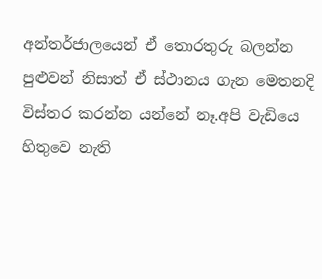අන්තර්ජාලයෙන් ඒ තොරතුරු බලන්න පුළුවන් නිසාත් ඒ ස්ථානය ගැන මෙතනදි විස්තර කරන්න යන්නේ නෑ.අපි වැඩියෙ හිතුවෙ නැති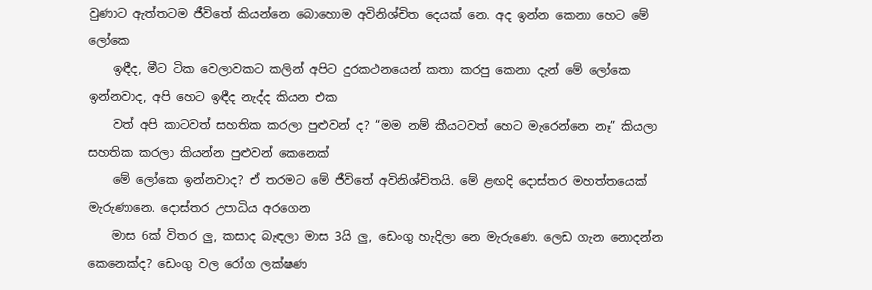වුණාට ඇත්තටම ජීවිතේ කියන්නෙ බොහොම අවිනිශ්චිත දෙයක් නෙ. අද ඉන්න කෙනා හෙට මේ ලෝකෙ
    ඉඳීද, මීට ටික වෙලාවකට කලින් අපිට දුරකථනයෙන් කතා කරපු කෙනා දැන් මේ ලෝකෙ ඉන්නවාද, අපි හෙට ඉඳීද නැද්ද කියන එක
    වත් අපි කාටවත් සහතික කරලා පුළුවන් ද? “මම නම් කීයටවත් හෙට මැරෙන්නෙ නෑ” කියලා සහතික කරලා කියන්න පුළුවන් කෙනෙක්
    මේ ලෝකෙ ඉන්නවාද? ඒ තරමට මේ ජීවිතේ අවිනිශ්චිතයි. මේ ළඟදි දොස්තර මහත්තයෙක් මැරුණානෙ. දොස්තර උපාධිය අරගෙන
    මාස 6ක් විතර ලු, කසාද බැඳලා මාස 3යි ලු, ඩෙංගු හැදිලා නෙ මැරුණෙ. ලෙඩ ගැන නොදන්න කෙනෙක්ද? ඩෙංගු වල රෝග ලක්ෂණ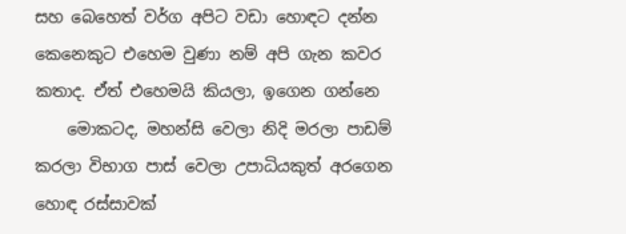සහ බෙහෙත් වර්ග අපිට වඩා හොඳට දන්න කෙනෙකුට එහෙම වුණා නම් අපි ගැන කවර කතාද. ඒත් එහෙමයි කියලා, ඉගෙන ගන්නෙ
    මොකටද, මහන්සි වෙලා නිදි මරලා පාඩම් කරලා විභාග පාස් වෙලා උපාධියකුත් අරගෙන හොඳ රස්සාවක්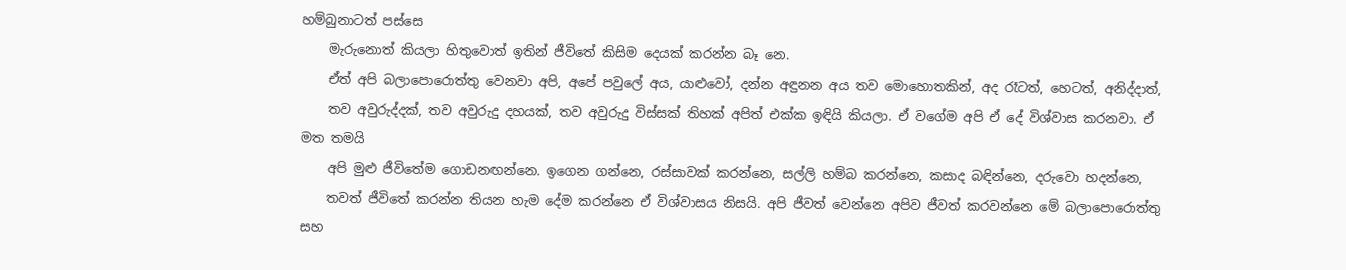හම්බුනාටත් පස්සෙ
    මැරුනොත් කියලා හිතුවොත් ඉතින් ජීවිතේ කිසිම දෙයක් කරන්න බෑ නෙ.
    ඒත් අපි බලාපොරොත්තු වෙනවා අපි, අපේ පවුලේ අය, යාළුවෝ, දන්න අඳුනන අය තව මොහොතකින්, අද රෑටත්, හෙටත්, අනිද්දාත්,
    තව අවුරුද්දක්, තව අවුරුදු දහයක්, තව අවුරුදු විස්සක් තිහක් අපිත් එක්ක ඉඳියි කියලා. ඒ වගේම අපි ඒ දේ විශ්වාස කරනවා. ඒ මත තමයි
    අපි මුළු ජීවිතේම ගොඩනඟන්නෙ. ඉගෙන ගන්නෙ, රස්සාවක් කරන්නෙ, සල්ලි හම්බ කරන්නෙ, කසාද බඳින්නෙ, දරුවො හදන්නෙ,
    තවත් ජීවිතේ කරන්න තියන හැම දේම කරන්නෙ ඒ විශ්වාසය නිසයි. අපි ජීවත් වෙන්නෙ අපිව ජීවත් කරවන්නෙ මේ බලාපොරොත්තු සහ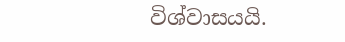විශ්වාසයයි.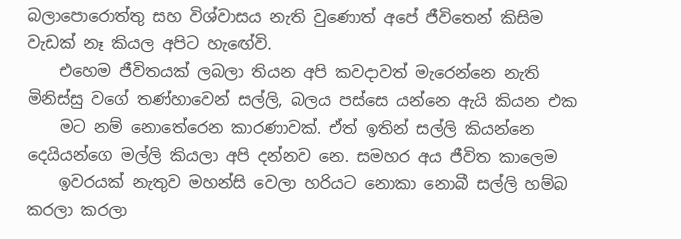බලාපොරොත්තු සහ විශ්වාසය නැති වුණොත් අපේ ජීවිතෙන් කිසිම වැඩක් නෑ කියල අපිට හැඟේවි.
    එහෙම ජීවිතයක් ලබලා තියන අපි කවදාවත් මැරෙන්නෙ නැති මිනිස්සු වගේ තණ්හාවෙන් සල්ලි, බලය පස්සෙ යන්නෙ ඇයි කියන එක
    මට නම් නොතේරෙන කාරණාවක්. ඒත් ඉතින් සල්ලි කියන්නෙ දෙයියන්ගෙ මල්ලි කියලා අපි දන්නව නෙ. සමහර අය ජීවිත කාලෙම
    ඉවරයක් නැතුව මහන්සි වෙලා හරියට නොකා නොබී සල්ලි හම්බ කරලා කරලා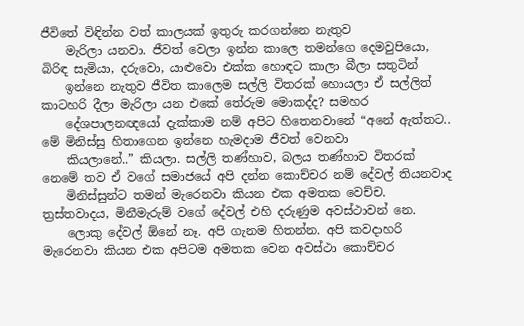ජීවිතේ විඳින්න වත් කාලයක් ඉතුරු කරගන්නෙ නැතුව
    මැරිලා යනවා. ජීවත් වෙලා ඉන්න කාලෙ තමන්ගෙ දෙමවුපියො, බිරිඳ සැමියා, දරුවො, යාළුවො එක්ක හොඳට කාලා බීලා සතුටින්
    ඉන්නෙ නැතුව ජීවිත කාලෙම සල්ලි විතරක් හොයලා ඒ සල්ලිත් කාටහරි දීලා මැරිලා යන එකේ තේරුම මොකද්ද? සමහර
    දේශපාලනඥයෝ දැක්කාම නම් අපිට හිතෙනවානේ “අනේ ඇත්තට.. මේ මිනිස්සු හිතාගෙන ඉන්නෙ හැමදාම ජීවත් වෙනවා
    කියලානේ..” කියලා. සල්ලි තණ්හාව, බලය තණ්හාව විතරක් නෙමේ තව ඒ වගේ සමාජයේ අපි දන්න කොච්චර නම් දේවල් තියනවාද
    මිනිස්සුන්ට තමන් මැරෙනවා කියන එක අමතක වෙච්ච. ත්‍රස්තවාදය, මිනීමැරුම් වගේ දේවල් එහි දරුණුම අවස්ථාවන් නෙ.
    ලොකු දේවල් ඕනේ නෑ. අපි ගැනම හිතන්න. අපි කවදාහරි මැරෙනවා කියන එක අපිටම අමතක වෙන අවස්ථා කොච්චර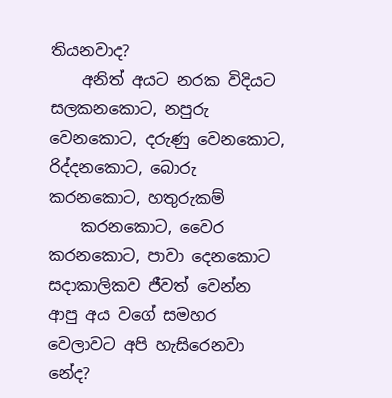තියනවාද?
    අනිත් අයට නරක විදියට සලකනකොට, නපුරු වෙනකොට, දරුණු වෙනකොට, රිද්දනකොට, බොරු කරනකොට, හතුරුකම්
    කරනකොට, වෛර කරනකොට, පාවා දෙනකොට සදාකාලිකව ජීවත් වෙන්න ආපු අය වගේ සමහර වෙලාවට අපි හැසිරෙනවා නේද?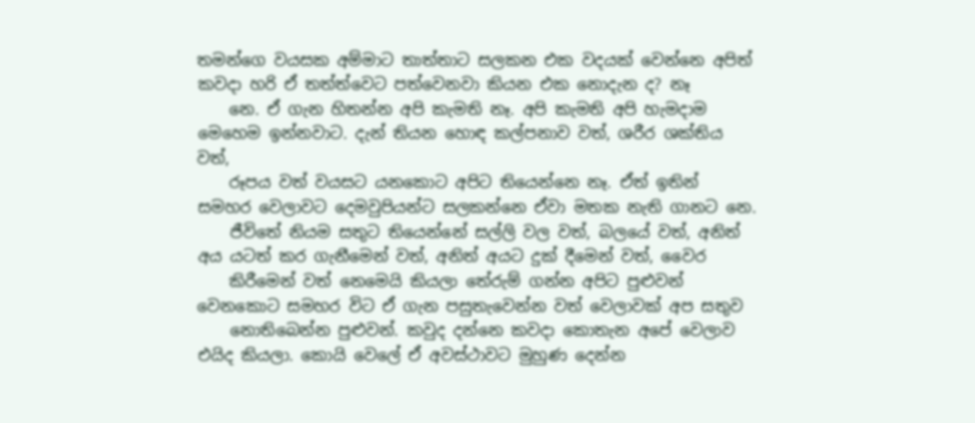තමන්ගෙ වයසක අම්මාට තාත්තාට සලකන එක වදයක් වෙන්නෙ අපිත් කවදා හරි ඒ තත්ත්වෙට පත්වෙනවා කියන එක නොදැන ද? නෑ
    නෙ. ඒ ගැන හිතන්න අපි කැමති නෑ. අපි කැමති අපි හැමදාම මෙහෙම ඉන්නවාට. දැන් තියන හොඳ කල්පනාව වත්, ශරීර ශක්තිය වත්,
    රූපය වත් වයසට යනකොට අපිට තියෙන්නෙ නෑ. ඒත් ඉතින් සමහර වෙලාවට දෙමවුපියන්ට සලකන්නෙ ඒවා මතක නැති ගානට නෙ.
    ජීවිතේ නියම සතුට තියෙන්නේ සල්ලි වල වත්, බලයේ වත්, අනිත් අය යටත් කර ගැනීමෙන් වත්, අනිත් අයට දුක් දීමෙන් වත්, වෛර
    කිරීමෙන් වත් නෙමෙයි කියලා තේරුම් ගන්න අපිට පුළුවන් වෙනකොට සමහර විට ඒ ගැන පසුතැවෙන්න වත් වෙලාවක් අප සතුව
    නොතිබෙන්න පුළුවන්. කවුද දන්නෙ කවදා කොතැන අපේ වෙලාව එයිද කියලා. කොයි වෙලේ ඒ අවස්ථාවට මුහුණ දෙන්න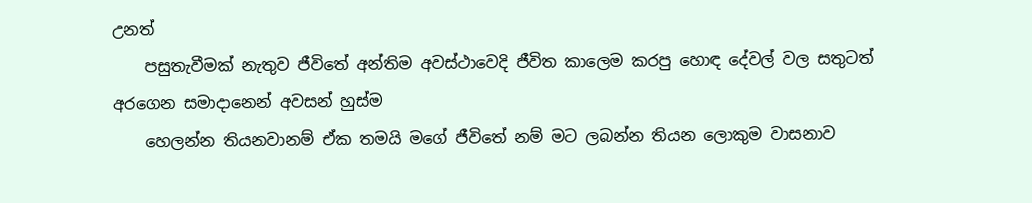උනත්
    පසුතැවීමක් නැතුව ජීවිතේ අන්තිම අවස්ථාවෙදි ජීවිත කාලෙම කරපු හොඳ දේවල් වල සතුටත් අරගෙන සමාදානෙන් අවසන් හුස්ම
    හෙලන්න තියනවානම් ඒක තමයි මගේ ජීවිතේ නම් මට ලබන්න තියන ලොකුම වාසනාව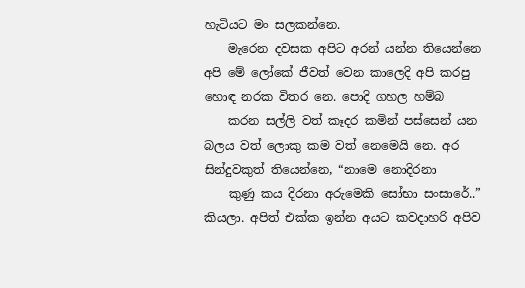හැටියට මං සලකන්නෙ.
    මැරෙන දවසක අපිට අරන් යන්න තියෙන්නෙ අපි මේ ලෝකේ ජීවත් වෙන කාලෙදි අපි කරපු හොඳ නරක විතර නෙ. පොදි ගහල හම්බ
    කරන සල්ලි වත් කෑදර කමින් පස්සෙන් යන බලය වත් ලොකු කම වත් නෙමෙයි නෙ. අර සින්දුවකුත් තියෙන්නෙ, “නාමෙ නොදිරනා
    කුණු කය දිරනා අරුමෙකි සෝභා සංසාරේ..” කියලා. අපිත් එක්ක ඉන්න අයට කවදාහරි අපිව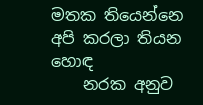මතක තියෙන්නෙ අපි කරලා තියන හොඳ
    නරක අනුව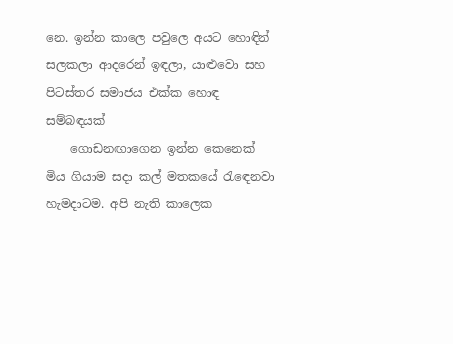නෙ. ඉන්න කාලෙ පවුලෙ අයට හොඳින් සලකලා ආදරෙන් ඉඳලා, යාළුවො සහ පිටස්තර සමාජය එක්ක හොඳ සම්බඳයක්
    ගොඩනඟාගෙන ඉන්න කෙනෙක් මිය ගියාම සදා කල් මතකයේ රැඳෙනවා හැමදාටම. අපි නැති කාලෙක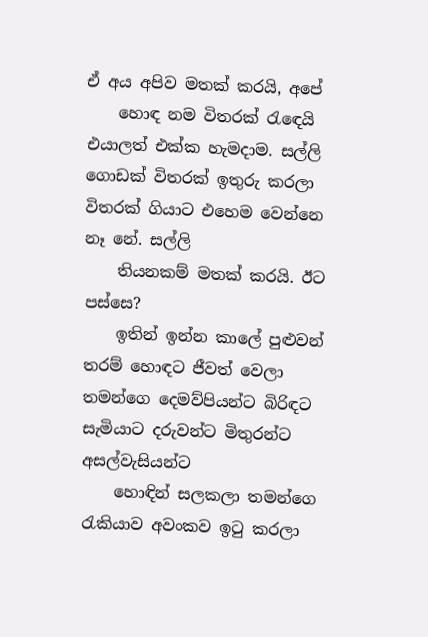ඒ අය අපිව මතක් කරයි, අපේ
    හොඳ නම විතරක් රැඳෙයි එයාලත් එක්ක හැමදාම. සල්ලි ගොඩක් විතරක් ඉතුරු කරලා විතරක් ගියාට එහෙම වෙන්නෙ නෑ නේ. සල්ලි
    තියනකම් මතක් කරයි. ඊට පස්සෙ?
    ඉතින් ඉන්න කාලේ පුළුවන් තරම් හොඳට ජීවත් වෙලා තමන්ගෙ දෙමව්පියන්ට බිරිඳට සැමියාට දරුවන්ට මිතුරන්ට අසල්වැසියන්ට
    හොඳින් සලකලා තමන්ගෙ රැකියාව අවංකව ඉටු කරලා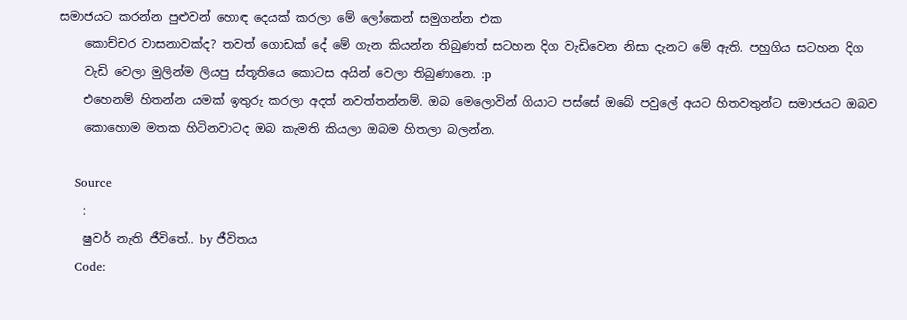සමාජයට කරන්න පුළුවන් හොඳ දෙයක් කරලා මේ ලෝකෙන් සමුගන්න එක
    කොච්චර වාසනාවක්ද? තවත් ගොඩක් දේ මේ ගැන කියන්න තිබුණත් සටහන දිග වැඩිවෙන නිසා දැනට මේ ඇති. පහුගිය සටහන දිග
    වැඩි වෙලා මුලින්ම ලියපු ස්තූතියෙ කොටස අයින් වෙලා තිබුණානෙ. :p
    එහෙනම් හිතන්න යමක් ඉතුරු කරලා අදත් නවත්තන්නම්. ඔබ මෙලොවින් ගියාට පස්සේ ඔබේ පවුලේ අයට හිතවතුන්ට සමාජයට ඔබව
    කොහොම මතක හිටිනවාටද ඔබ කැමති කියලා ඔබම හිතලා බලන්න.

    Source
    :
    ෂුවර් නැති ජීවිතේ.. by ජීවිතය
    Code: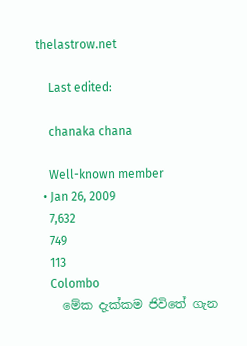thelastrow.net

    Last edited:

    chanaka chana

    Well-known member
  • Jan 26, 2009
    7,632
    749
    113
    Colombo
    මේක දැක්කම ජිවිතේ ගැන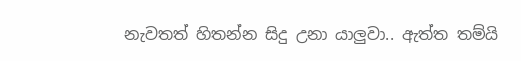නැවතත් හිතන්න සිදු උනා යාලුවා.. ඇත්ත තම්යි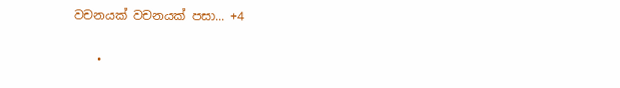වචනයක් වචනයක් පසා... +4

    •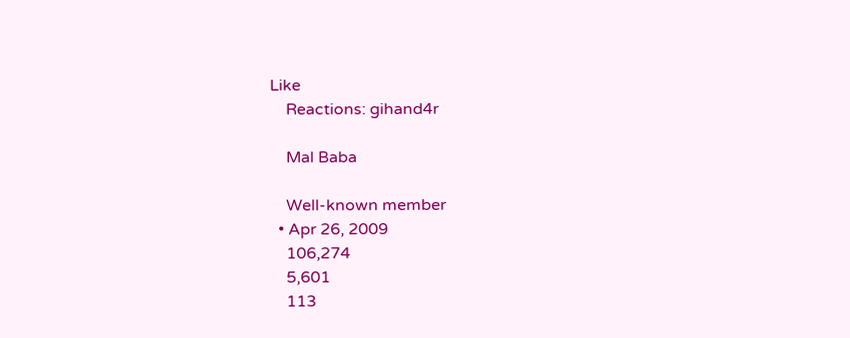Like
    Reactions: gihand4r

    Mal Baba

    Well-known member
  • Apr 26, 2009
    106,274
    5,601
    113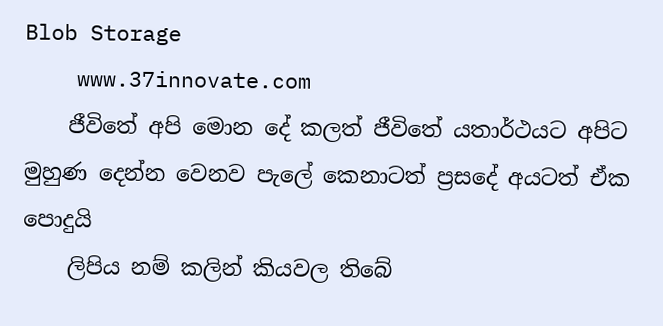Blob Storage
    www.37innovate.com
    ජීවිතේ අපි මොන දේ කලත් ජීවිතේ යතාර්ථයට අපිට මුහුණ දෙන්න වෙනව පැලේ කෙනාටත් ප්‍රසදේ අයටත් ඒක පොදුයි
    ලිපිය නම් කලින් කියවල තිබේ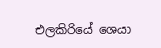එලකිරියේ ශෙයා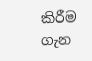කිරීම ගැන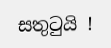සතුටුයි !